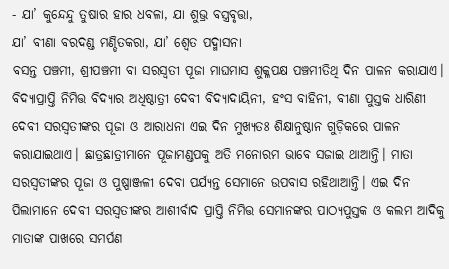- ଯା’ କୁନ୍ଦେନ୍ଦୁ ତୁଷାର ହାର ଧବଳା, ଯା ଶୁଭ୍ର ବସ୍ତ୍ରବୃତ୍ତା,
ଯା’ ବୀଣା ବରଦଣ୍ଡ ମଣ୍ଡିତକରା, ଯା’ ଶ୍ୱେତ ପଦ୍ମାସନା
ବସନ୍ତ ପଞ୍ଚମୀ, ଶ୍ରୀପଞ୍ଚମୀ ବା ସରସ୍ୱତୀ ପୂଜା ମାଘମାସ ଶୁକ୍ଳପକ୍ଷ ପଞ୍ଚମୀତିଥି ଦିନ ପାଳନ କରାଯାଏ। ବିଦ୍ୟାପ୍ରାପ୍ତି ନିମିତ୍ତ ବିଦ୍ୟାର ଅଧିଷ୍ଠାତ୍ରୀ ଦେବୀ ବିଦ୍ୟାଦାୟିନୀ, ହଂସ ବାହିନୀ, ବୀଣା ପୁସ୍ତକ ଧାରିଣୀ ଦେବୀ ସରସ୍ୱତୀଙ୍କର ପୂଜା ଓ ଆରାଧନା ଏଇ ଦିନ ମୁଖ୍ୟତଃ ଶିକ୍ଷାନୁଷ୍ଠାନ ଗୁଡ଼ିକରେ ପାଳନ କରାଯାଇଥାଏ। ଛାତ୍ରଛାତ୍ରୀମାନେ ପୂଜାମଣ୍ଡପକୁ ଅତି ମନୋରମ ଭାବେ ସଜାଇ ଥାଆନ୍ତି। ମାତା ସରସ୍ୱତୀଙ୍କର ପୂଜା ଓ ପୁଷ୍ପାଞ୍ଜଳୀ ଦେବା ପର୍ଯ୍ୟନ୍ତ ସେମାନେ ଉପବାସ ରହିଥାଆନ୍ତି। ଏଇ ଦିନ ପିଲାମାନେ ଦେବୀ ସରସ୍ୱତୀଙ୍କର ଆଶୀର୍ବାଦ ପ୍ରାପ୍ତି ନିମିତ୍ତ ସେମାନଙ୍କର ପାଠ୍ୟପୁସ୍ତକ ଓ କଲମ ଆଦିକୁ ମାତାଙ୍କ ପାଖରେ ସମର୍ପଣ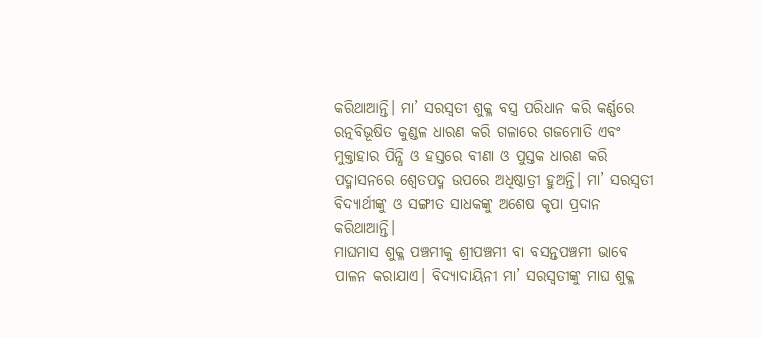କରିଥାଆନ୍ତି। ମା’ ସରସ୍ୱତୀ ଶୁକ୍ଳ ବସ୍ତ୍ର ପରିଧାନ କରି କର୍ଣ୍ଣରେ ରତ୍ନବିଭୂଷିତ କୁଣ୍ଡଳ ଧାରଣ କରି ଗଳାରେ ଗଜମୋତି ଏବଂ ମୁକ୍ତାହାର ପିନ୍ଧି ଓ ହସ୍ତରେ ବୀଣା ଓ ପୁସ୍ତକ ଧାରଣ କରି ପଦ୍ମାସନରେ ଶ୍ୱେତପଦ୍ମ ଉପରେ ଅଧିଷ୍ଠାତ୍ରୀ ହୁଅନ୍ତି। ମା’ ସରସ୍ୱତୀ ବିଦ୍ୟାର୍ଥୀଙ୍କୁ ଓ ସଙ୍ଗୀତ ସାଧକଙ୍କୁ ଅଶେଷ କୃପା ପ୍ରଦାନ କରିଥାଆନ୍ତି।
ମାଘମାସ ଶୁକ୍ଳ ପଞ୍ଚମୀକୁ ଶ୍ରୀପଞ୍ଚମୀ ବା ବସନ୍ତପଞ୍ଚମୀ ଭାବେ ପାଳନ କରାଯାଏ। ବିଦ୍ୟାଦାୟିନୀ ମା’ ସରସ୍ୱତୀଙ୍କୁ ମାଘ ଶୁକ୍ଳ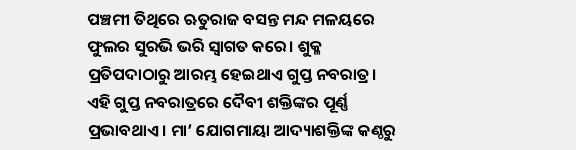ପଞ୍ଚମୀ ତିଥିରେ ଋତୁରାଜ ବସନ୍ତ ମନ୍ଦ ମଳୟରେ ଫୁଲର ସୁରଭି ଭରି ସ୍ୱାଗତ କରେ। ଶୁକ୍ଳ ପ୍ରତିପଦାଠାରୁ ଆରମ୍ଭ ହେଇଥାଏ ଗୁପ୍ତ ନବରାତ୍ର। ଏହି ଗୁପ୍ତ ନବରାତ୍ରରେ ଦୈବୀ ଶକ୍ତିଙ୍କର ପୂର୍ଣ୍ଣ ପ୍ରଭାବଥାଏ। ମା’ ଯୋଗମାୟା ଆଦ୍ୟାଶକ୍ତିଙ୍କ କଣ୍ଠରୁ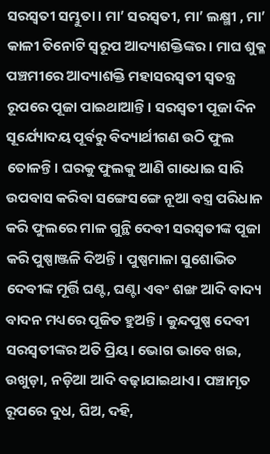ସରସ୍ୱତୀ ସମ୍ଭୁତା। ମା’ ସରସ୍ୱତୀ, ମା’ ଲକ୍ଷ୍ମୀ , ମା’ କାଳୀ ତିନୋଟି ସ୍ୱରୂପ ଆଦ୍ୟାଶକ୍ତିଙ୍କର। ମାଘ ଶୁକ୍ଳ ପଞ୍ଚମୀରେ ଆଦ୍ୟାଶକ୍ତି ମହାସରସ୍ୱତୀ ସ୍ୱତନ୍ତ୍ର ରୂପରେ ପୂଜା ପାଇଥାଆନ୍ତି। ସରସ୍ୱତୀ ପୂଜା ଦିନ ସୂର୍ଯ୍ୟୋଦୟ ପୂର୍ବରୁ ବିଦ୍ୟାର୍ଥୀଗଣ ଉଠି ଫୁଲ ତୋଳନ୍ତି। ଘରକୁ ଫୁଲକୁ ଆଣି ଗାଧୋଇ ସାରି ଉପବାସ କରିବା ସଙ୍ଗେସଙ୍ଗେ ନୂଆ ବସ୍ତ୍ର ପରିଧାନ କରି ଫୁଲରେ ମାଳ ଗୁନ୍ଥି ଦେବୀ ସରସ୍ୱତୀଙ୍କ ପୂଜା କରି ପୁଷ୍ପାଞ୍ଜଳି ଦିଅନ୍ତି। ପୁଷ୍ପମାଳା ସୁଶୋଭିତ ଦେବୀଙ୍କ ମୂର୍ତ୍ତି ଘଣ୍ଟ, ଘଣ୍ଟା ଏବଂ ଶଙ୍ଖ ଆଦି ବାଦ୍ୟ ବାଦନ ମଧ୍ୟରେ ପୂଜିତ ହୁଅନ୍ତି। କୁନ୍ଦପୁଷ୍ପ ଦେବୀ ସରସ୍ୱତୀଙ୍କର ଅତି ପ୍ରିୟ। ଭୋଗ ଭାବେ ଖଇ, ଉଖୁଡ଼ା, ନଡ଼ିଆ ଆଦି ବଢ଼ାଯାଇଥାଏ। ପଞ୍ଚାମୃତ ରୂପରେ ଦୁଧ, ଘିଅ, ଦହି,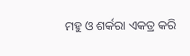ମହୁ ଓ ଶର୍କରା ଏକତ୍ର କରି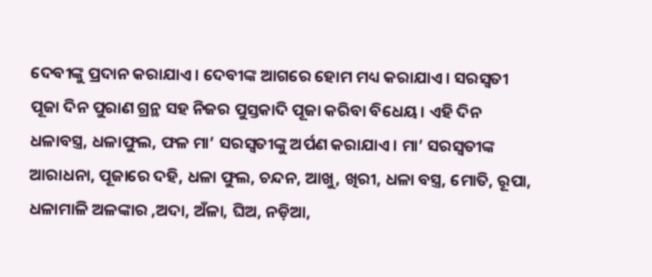ଦେବୀଙ୍କୁ ପ୍ରଦାନ କରାଯାଏ। ଦେବୀଙ୍କ ଆଗରେ ହୋମ ମଧ୍ୟ କରାଯାଏ। ସରସ୍ୱତୀ ପୂଜା ଦିନ ପୁରାଣ ଗ୍ରନ୍ଥ ସହ ନିଜର ପୁସ୍ତକାଦି ପୂଜା କରିବା ବିଧେୟ। ଏହି ଦିନ ଧଳାବସ୍ତ୍ର, ଧଳାଫୁଲ, ଫଳ ମା’ ସରସ୍ୱତୀଙ୍କୁ ଅର୍ପଣ କରାଯାଏ। ମା’ ସରସ୍ୱତୀଙ୍କ ଆରାଧନା, ପୂଜାରେ ଦହି, ଧଳା ଫୁଲ, ଚନ୍ଦନ, ଆଖୁ, ଖିରୀ, ଧଳା ବସ୍ତ୍ର, ମୋତି, ରୂପା, ଧଳାମାଳି ଅଳଙ୍କାର ,ଅଦା, ଅଁଳା, ଘିଅ, ନଡ଼ିଆ,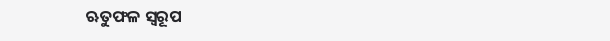ଋତୁଫଳ ସ୍ୱରୂପ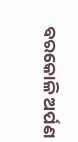ବରକୋଳି ଅର୍ପଣ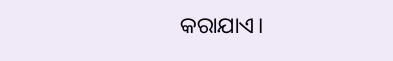କରାଯାଏ।